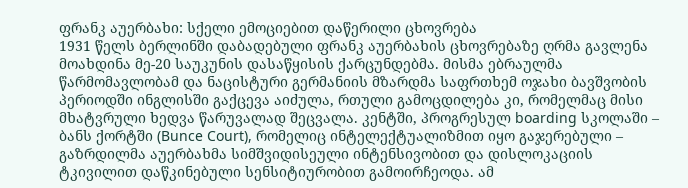ფრანკ აუერბახი: სქელი ემოციებით დაწერილი ცხოვრება
1931 წელს ბერლინში დაბადებული ფრანკ აუერბახის ცხოვრებაზე ღრმა გავლენა მოახდინა მე-20 საუკუნის დასაწყისის ქარცუნდებმა. მისმა ებრაულმა წარმომავლობამ და ნაცისტური გერმანიის მზარდმა საფრთხემ ოჯახი ბავშვობის პერიოდში ინგლისში გაქცევა აიძულა, რთული გამოცდილება კი, რომელმაც მისი მხატვრული ხედვა წარუვალად შეცვალა. კენტში, პროგრესულ boarding სკოლაში – ბანს ქორტში (Bunce Court), რომელიც ინტელექტუალიზმით იყო გაჯერებული – გაზრდილმა აუერბახმა სიმშვიდისეული ინტენსივობით და დისლოკაციის ტკივილით დაწკინებული სენსიტიურობით გამოირჩეოდა. ამ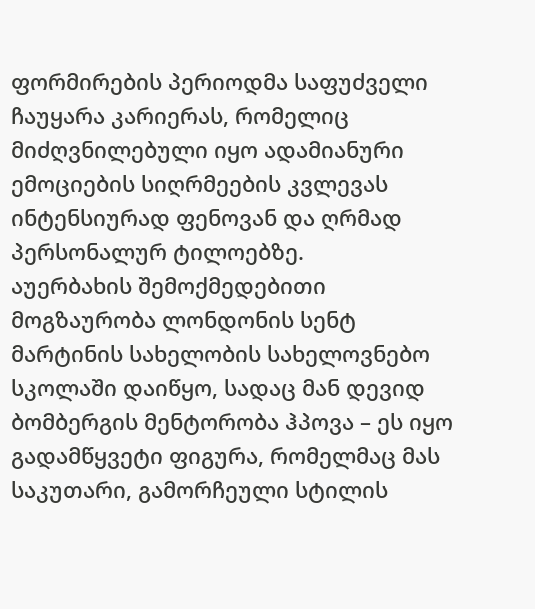ფორმირების პერიოდმა საფუძველი ჩაუყარა კარიერას, რომელიც მიძღვნილებული იყო ადამიანური ემოციების სიღრმეების კვლევას ინტენსიურად ფენოვან და ღრმად პერსონალურ ტილოებზე.
აუერბახის შემოქმედებითი მოგზაურობა ლონდონის სენტ მარტინის სახელობის სახელოვნებო სკოლაში დაიწყო, სადაც მან დევიდ ბომბერგის მენტორობა ჰპოვა – ეს იყო გადამწყვეტი ფიგურა, რომელმაც მას საკუთარი, გამორჩეული სტილის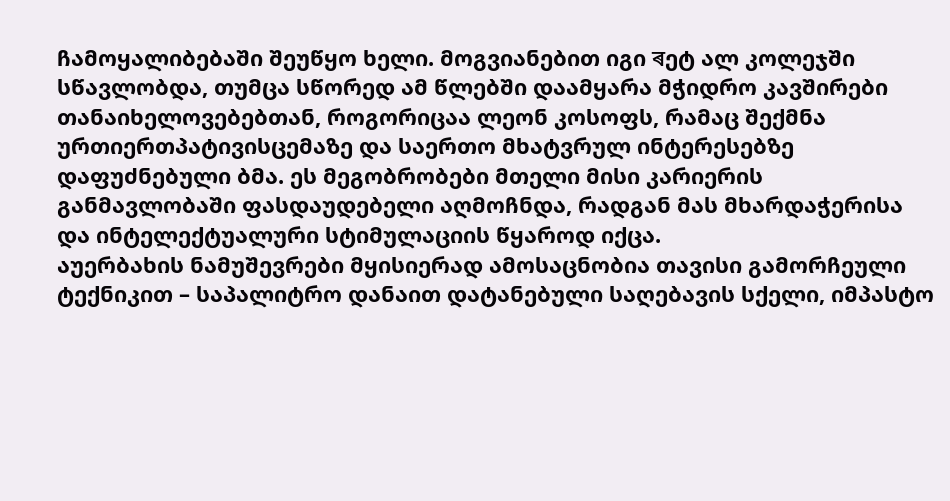ჩამოყალიბებაში შეუწყო ხელი. მოგვიანებით იგი ৰეტ ალ კოლეჯში სწავლობდა, თუმცა სწორედ ამ წლებში დაამყარა მჭიდრო კავშირები თანაიხელოვებებთან, როგორიცაა ლეონ კოსოფს, რამაც შექმნა ურთიერთპატივისცემაზე და საერთო მხატვრულ ინტერესებზე დაფუძნებული ბმა. ეს მეგობრობები მთელი მისი კარიერის განმავლობაში ფასდაუდებელი აღმოჩნდა, რადგან მას მხარდაჭერისა და ინტელექტუალური სტიმულაციის წყაროდ იქცა.
აუერბახის ნამუშევრები მყისიერად ამოსაცნობია თავისი გამორჩეული ტექნიკით – საპალიტრო დანაით დატანებული საღებავის სქელი, იმპასტო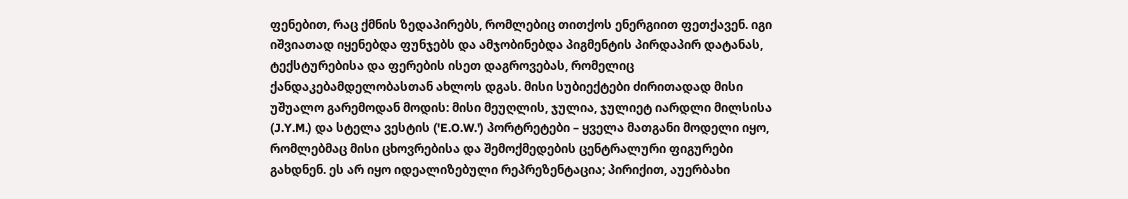ფენებით, რაც ქმნის ზედაპირებს, რომლებიც თითქოს ენერგიით ფეთქავენ. იგი იშვიათად იყენებდა ფუნჯებს და ამჯობინებდა პიგმენტის პირდაპირ დატანას, ტექსტურებისა და ფერების ისეთ დაგროვებას, რომელიც ქანდაკებამდელობასთან ახლოს დგას. მისი სუბიექტები ძირითადად მისი უშუალო გარემოდან მოდის: მისი მეუღლის, ჯულია, ჯულიეტ იარდლი მილსისა (J.Y.M.) და სტელა ვესტის ('E.O.W.') პორტრეტები – ყველა მათგანი მოდელი იყო, რომლებმაც მისი ცხოვრებისა და შემოქმედების ცენტრალური ფიგურები გახდნენ. ეს არ იყო იდეალიზებული რეპრეზენტაცია; პირიქით, აუერბახი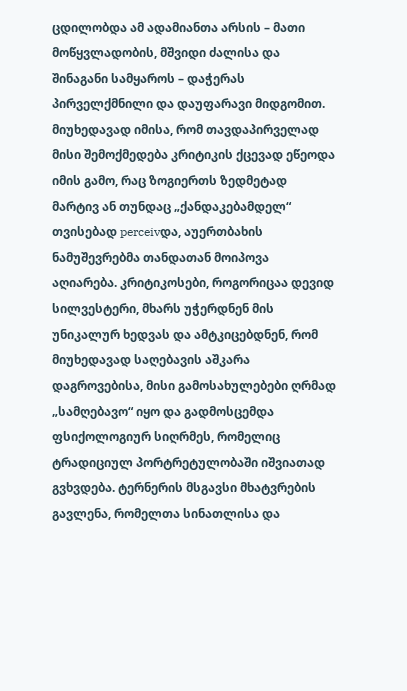ცდილობდა ამ ადამიანთა არსის – მათი მოწყვლადობის, მშვიდი ძალისა და შინაგანი სამყაროს – დაჭერას პირველქმნილი და დაუფარავი მიდგომით.
მიუხედავად იმისა, რომ თავდაპირველად მისი შემოქმედება კრიტიკის ქცევად ეწეოდა იმის გამო, რაც ზოგიერთს ზედმეტად მარტივ ან თუნდაც „ქანდაკებამდელ“ თვისებად perceivდა, აუერთბახის ნამუშევრებმა თანდათან მოიპოვა აღიარება. კრიტიკოსები, როგორიცაა დევიდ სილვესტერი, მხარს უჭერდნენ მის უნიკალურ ხედვას და ამტკიცებდნენ, რომ მიუხედავად საღებავის აშკარა დაგროვებისა, მისი გამოსახულებები ღრმად „სამღებავო“ იყო და გადმოსცემდა ფსიქოლოგიურ სიღრმეს, რომელიც ტრადიციულ პორტრეტულობაში იშვიათად გვხვდება. ტერნერის მსგავსი მხატვრების გავლენა, რომელთა სინათლისა და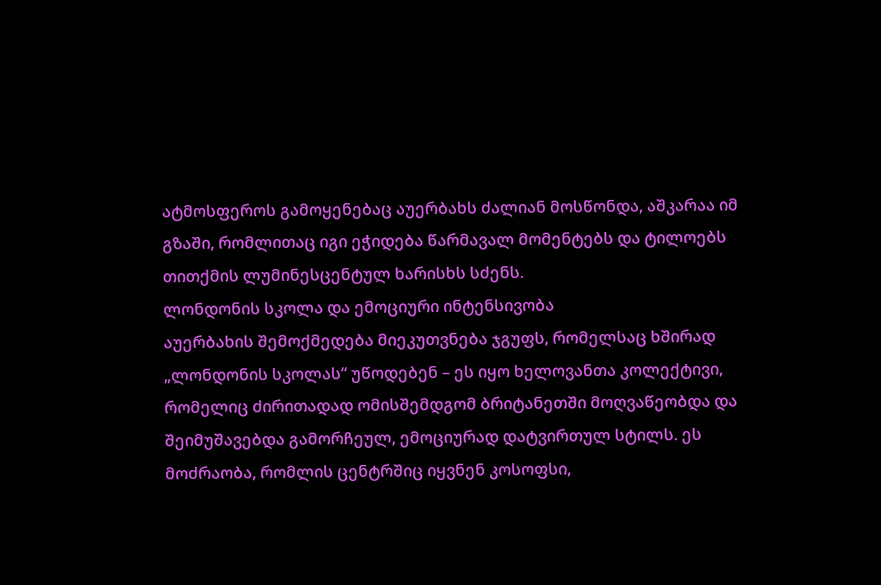ატმოსფეროს გამოყენებაც აუერბახს ძალიან მოსწონდა, აშკარაა იმ გზაში, რომლითაც იგი ეჭიდება წარმავალ მომენტებს და ტილოებს თითქმის ლუმინესცენტულ ხარისხს სძენს.
ლონდონის სკოლა და ემოციური ინტენსივობა
აუერბახის შემოქმედება მიეკუთვნება ჯგუფს, რომელსაც ხშირად „ლონდონის სკოლას“ უწოდებენ – ეს იყო ხელოვანთა კოლექტივი, რომელიც ძირითადად ომისშემდგომ ბრიტანეთში მოღვაწეობდა და შეიმუშავებდა გამორჩეულ, ემოციურად დატვირთულ სტილს. ეს მოძრაობა, რომლის ცენტრშიც იყვნენ კოსოფსი,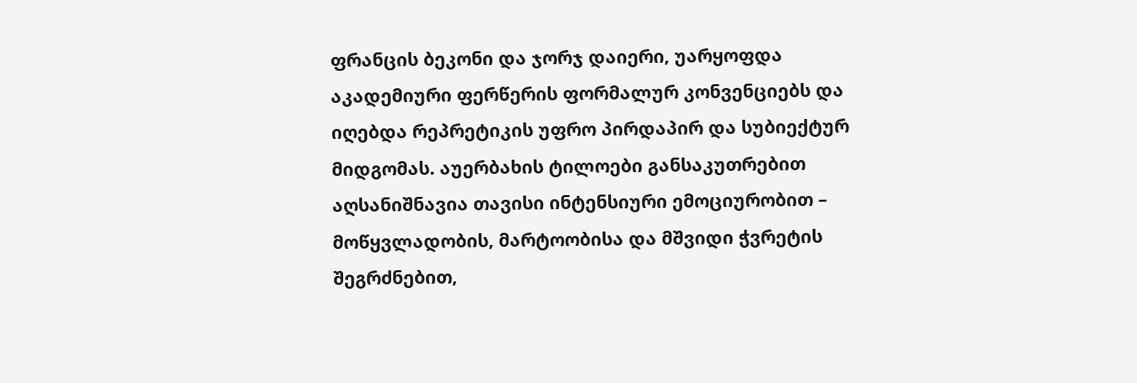ფრანცის ბეკონი და ჯორჯ დაიერი, უარყოფდა აკადემიური ფერწერის ფორმალურ კონვენციებს და იღებდა რეპრეტიკის უფრო პირდაპირ და სუბიექტურ მიდგომას. აუერბახის ტილოები განსაკუთრებით აღსანიშნავია თავისი ინტენსიური ემოციურობით – მოწყვლადობის, მარტოობისა და მშვიდი ჭვრეტის შეგრძნებით,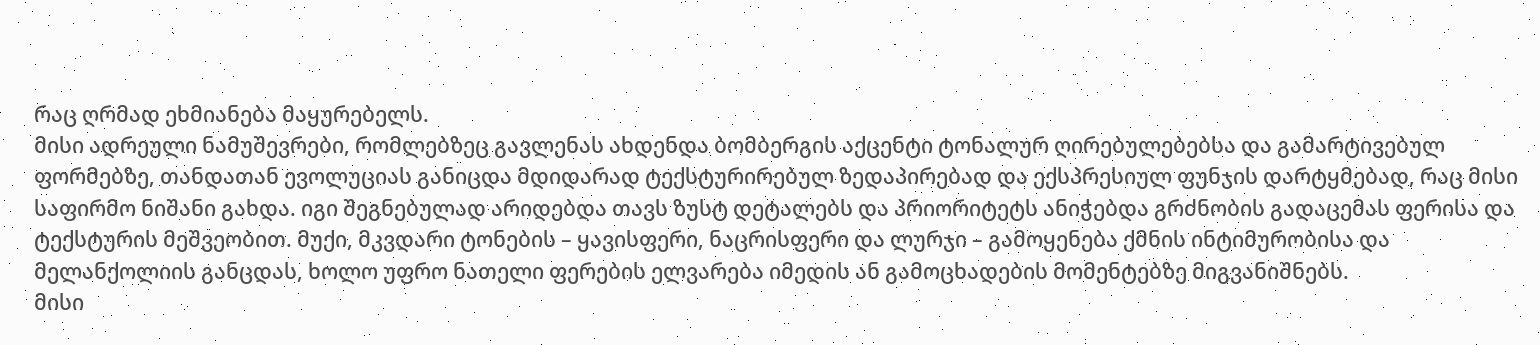რაც ღრმად ეხმიანება მაყურებელს.
მისი ადრეული ნამუშევრები, რომლებზეც გავლენას ახდენდა ბომბერგის აქცენტი ტონალურ ღირებულებებსა და გამარტივებულ ფორმებზე, თანდათან ევოლუციას განიცდა მდიდარად ტექსტურირებულ ზედაპირებად და ექსპრესიულ ფუნჯის დარტყმებად, რაც მისი საფირმო ნიშანი გახდა. იგი შეგნებულად არიდებდა თავს ზუსტ დეტალებს და პრიორიტეტს ანიჭებდა გრძნობის გადაცემას ფერისა და ტექსტურის მეშვეობით. მუქი, მკვდარი ტონების – ყავისფერი, ნაცრისფერი და ლურჯი – გამოყენება ქმნის ინტიმურობისა და მელანქოლიის განცდას, ხოლო უფრო ნათელი ფერების ელვარება იმედის ან გამოცხადების მომენტებზე მიგვანიშნებს.
მისი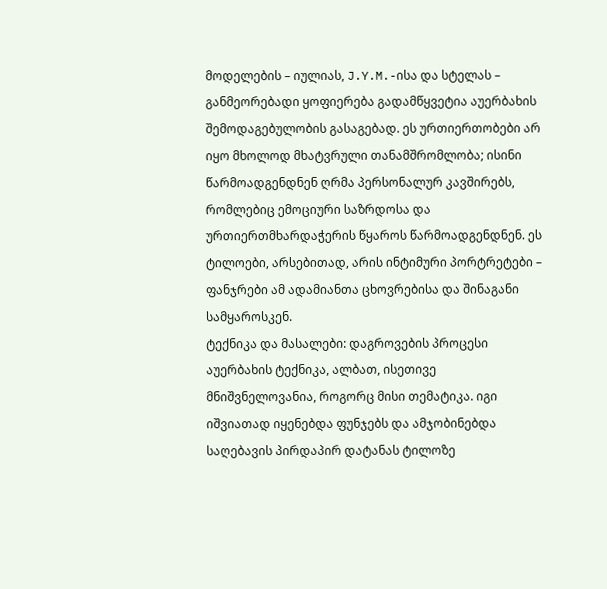მოდელების – იულიას, J.Y.M.-ისა და სტელას – განმეორებადი ყოფიერება გადამწყვეტია აუერბახის შემოდაგებულობის გასაგებად. ეს ურთიერთობები არ იყო მხოლოდ მხატვრული თანამშრომლობა; ისინი წარმოადგენდნენ ღრმა პერსონალურ კავშირებს, რომლებიც ემოციური საზრდოსა და ურთიერთმხარდაჭერის წყაროს წარმოადგენდნენ. ეს ტილოები, არსებითად, არის ინტიმური პორტრეტები – ფანჯრები ამ ადამიანთა ცხოვრებისა და შინაგანი სამყაროსკენ.
ტექნიკა და მასალები: დაგროვების პროცესი
აუერბახის ტექნიკა, ალბათ, ისეთივე მნიშვნელოვანია, როგორც მისი თემატიკა. იგი იშვიათად იყენებდა ფუნჯებს და ამჯობინებდა საღებავის პირდაპირ დატანას ტილოზე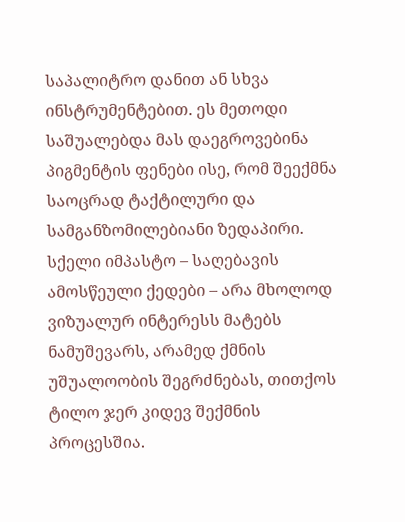საპალიტრო დანით ან სხვა ინსტრუმენტებით. ეს მეთოდი საშუალებდა მას დაეგროვებინა პიგმენტის ფენები ისე, რომ შეექმნა საოცრად ტაქტილური და სამგანზომილებიანი ზედაპირი. სქელი იმპასტო – საღებავის ამოსწეული ქედები – არა მხოლოდ ვიზუალურ ინტერესს მატებს ნამუშევარს, არამედ ქმნის უშუალოობის შეგრძნებას, თითქოს ტილო ჯერ კიდევ შექმნის პროცესშია.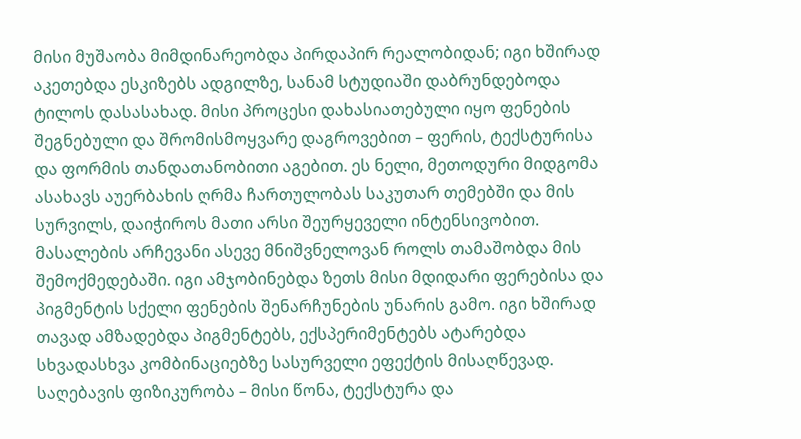მისი მუშაობა მიმდინარეობდა პირდაპირ რეალობიდან; იგი ხშირად აკეთებდა ესკიზებს ადგილზე, სანამ სტუდიაში დაბრუნდებოდა ტილოს დასასახად. მისი პროცესი დახასიათებული იყო ფენების შეგნებული და შრომისმოყვარე დაგროვებით – ფერის, ტექსტურისა და ფორმის თანდათანობითი აგებით. ეს ნელი, მეთოდური მიდგომა ასახავს აუერბახის ღრმა ჩართულობას საკუთარ თემებში და მის სურვილს, დაიჭიროს მათი არსი შეურყეველი ინტენსივობით.
მასალების არჩევანი ასევე მნიშვნელოვან როლს თამაშობდა მის შემოქმედებაში. იგი ამჯობინებდა ზეთს მისი მდიდარი ფერებისა და პიგმენტის სქელი ფენების შენარჩუნების უნარის გამო. იგი ხშირად თავად ამზადებდა პიგმენტებს, ექსპერიმენტებს ატარებდა სხვადასხვა კომბინაციებზე სასურველი ეფექტის მისაღწევად. საღებავის ფიზიკურობა – მისი წონა, ტექსტურა და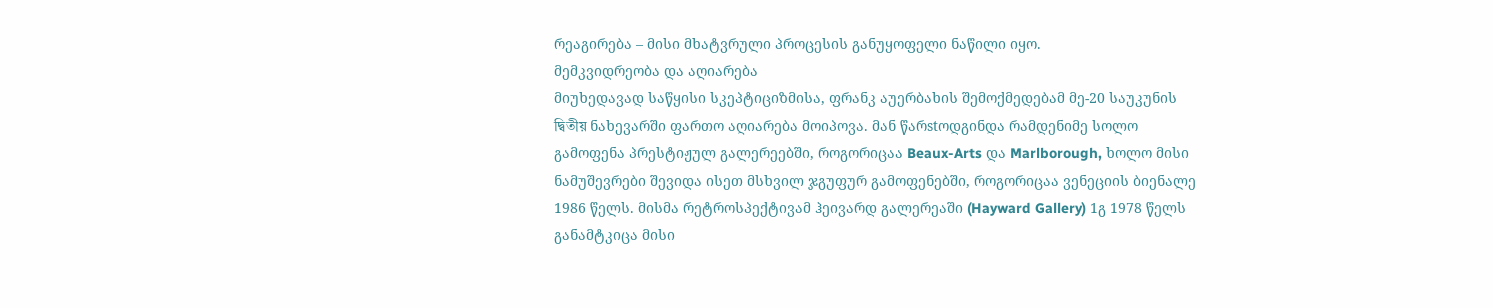რეაგირება – მისი მხატვრული პროცესის განუყოფელი ნაწილი იყო.
მემკვიდრეობა და აღიარება
მიუხედავად საწყისი სკეპტიციზმისა, ფრანკ აუერბახის შემოქმედებამ მე-20 საუკუნის দ্বিতীয় ნახევარში ფართო აღიარება მოიპოვა. მან წარstოდგინდა რამდენიმე სოლო გამოფენა პრესტიჟულ გალერეებში, როგორიცაა Beaux-Arts და Marlborough, ხოლო მისი ნამუშევრები შევიდა ისეთ მსხვილ ჯგუფურ გამოფენებში, როგორიცაა ვენეციის ბიენალე 1986 წელს. მისმა რეტროსპექტივამ ჰეივარდ გალერეაში (Hayward Gallery) 1გ 1978 წელს განამტკიცა მისი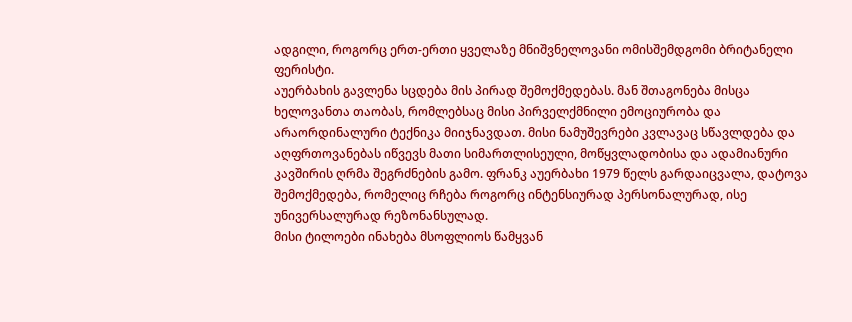ადგილი, როგორც ერთ-ერთი ყველაზე მნიშვნელოვანი ომისშემდგომი ბრიტანელი ფერისტი.
აუერბახის გავლენა სცდება მის პირად შემოქმედებას. მან შთაგონება მისცა ხელოვანთა თაობას, რომლებსაც მისი პირველქმნილი ემოციურობა და არაორდინალური ტექნიკა მიიჯნავდათ. მისი ნამუშევრები კვლავაც სწავლდება და აღფრთოვანებას იწვევს მათი სიმართლისეული, მოწყვლადობისა და ადამიანური კავშირის ღრმა შეგრძნების გამო. ფრანკ აუერბახი 1979 წელს გარდაიცვალა, დატოვა შემოქმედება, რომელიც რჩება როგორც ინტენსიურად პერსონალურად, ისე უნივერსალურად რეზონანსულად.
მისი ტილოები ინახება მსოფლიოს წამყვან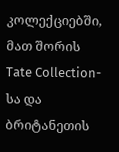კოლექციებში, მათ შორის Tate Collection-სა და ბრიტანეთის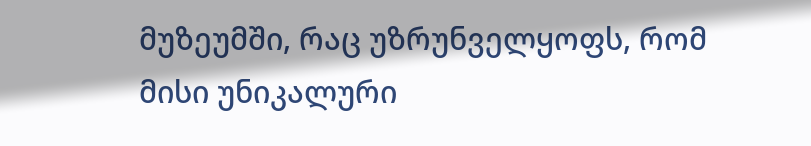მუზეუმში, რაც უზრუნველყოფს, რომ მისი უნიკალური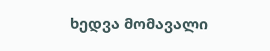ხედვა მომავალი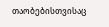თაობებისთვისაც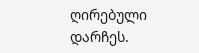ღირებული დარჩეს.